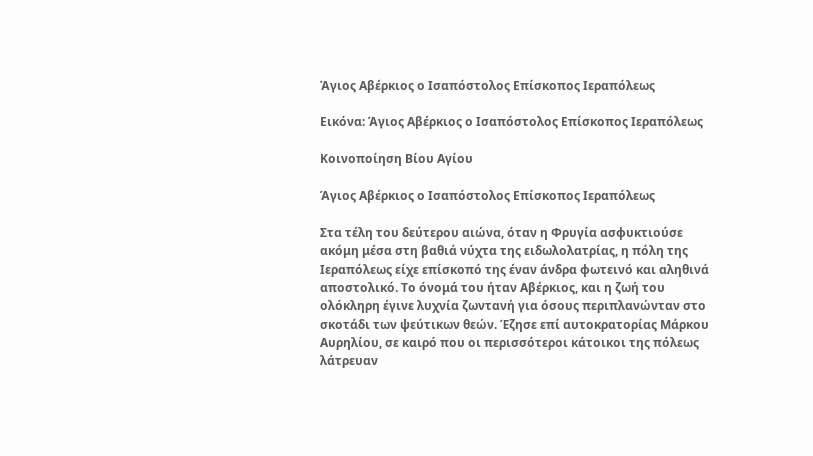Άγιος Αβέρκιος ο Ισαπόστολος Επίσκοπος Ιεραπόλεως

Εικόνα: Άγιος Αβέρκιος ο Ισαπόστολος Επίσκοπος Ιεραπόλεως

Κοινοποίηση Βίου Αγίου

Άγιος Αβέρκιος ο Ισαπόστολος Επίσκοπος Ιεραπόλεως

Στα τέλη του δεύτερου αιώνα, όταν η Φρυγία ασφυκτιούσε ακόμη μέσα στη βαθιά νύχτα της ειδωλολατρίας, η πόλη της Ιεραπόλεως είχε επίσκοπό της έναν άνδρα φωτεινό και αληθινά αποστολικό. Το όνομά του ήταν Αβέρκιος, και η ζωή του ολόκληρη έγινε λυχνία ζωντανή για όσους περιπλανώνταν στο σκοτάδι των ψεύτικων θεών. Έζησε επί αυτοκρατορίας Μάρκου Αυρηλίου, σε καιρό που οι περισσότεροι κάτοικοι της πόλεως λάτρευαν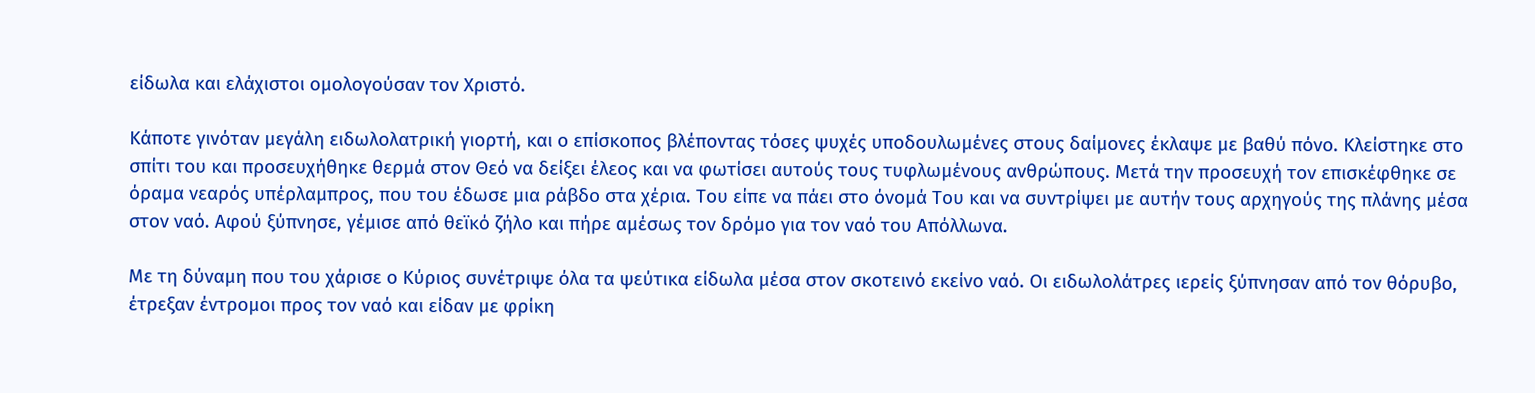είδωλα και ελάχιστοι ομολογούσαν τον Χριστό.

Κάποτε γινόταν μεγάλη ειδωλολατρική γιορτή, και ο επίσκοπος βλέποντας τόσες ψυχές υποδουλωμένες στους δαίμονες έκλαψε με βαθύ πόνο. Κλείστηκε στο σπίτι του και προσευχήθηκε θερμά στον Θεό να δείξει έλεος και να φωτίσει αυτούς τους τυφλωμένους ανθρώπους. Μετά την προσευχή τον επισκέφθηκε σε όραμα νεαρός υπέρλαμπρος, που του έδωσε μια ράβδο στα χέρια. Του είπε να πάει στο όνομά Του και να συντρίψει με αυτήν τους αρχηγούς της πλάνης μέσα στον ναό. Αφού ξύπνησε, γέμισε από θεϊκό ζήλο και πήρε αμέσως τον δρόμο για τον ναό του Απόλλωνα.

Με τη δύναμη που του χάρισε ο Κύριος συνέτριψε όλα τα ψεύτικα είδωλα μέσα στον σκοτεινό εκείνο ναό. Οι ειδωλολάτρες ιερείς ξύπνησαν από τον θόρυβο, έτρεξαν έντρομοι προς τον ναό και είδαν με φρίκη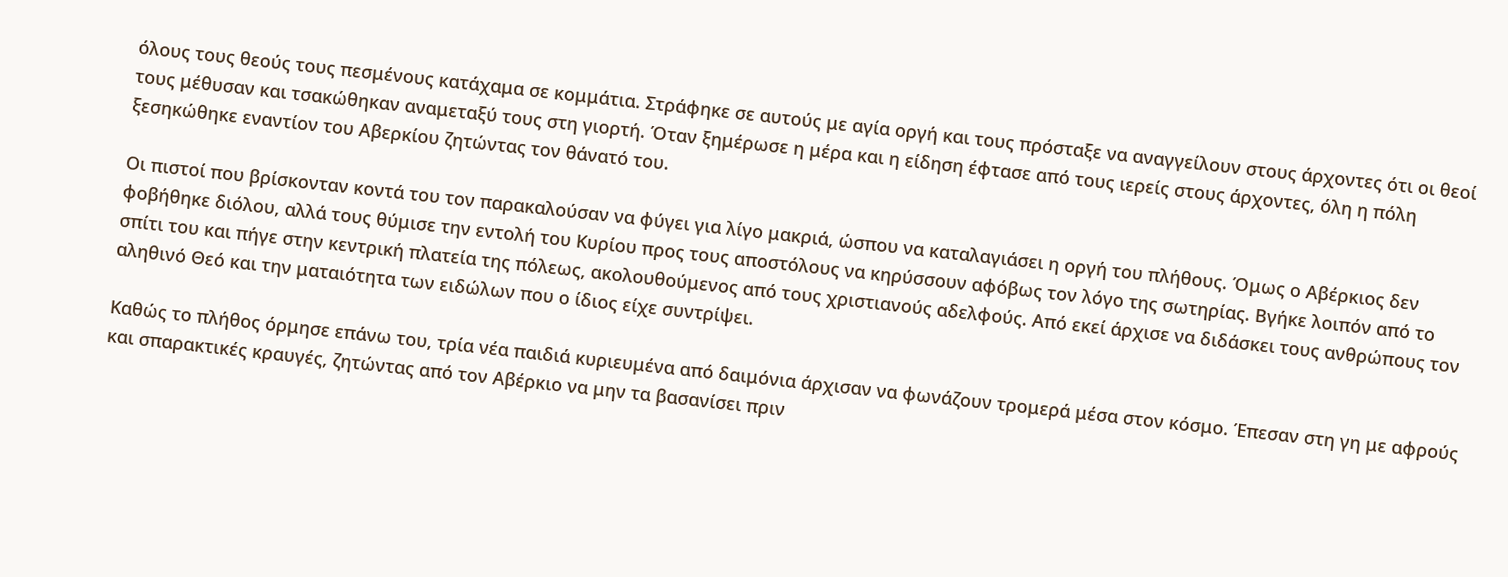όλους τους θεούς τους πεσμένους κατάχαμα σε κομμάτια. Στράφηκε σε αυτούς με αγία οργή και τους πρόσταξε να αναγγείλουν στους άρχοντες ότι οι θεοί τους μέθυσαν και τσακώθηκαν αναμεταξύ τους στη γιορτή. Όταν ξημέρωσε η μέρα και η είδηση έφτασε από τους ιερείς στους άρχοντες, όλη η πόλη ξεσηκώθηκε εναντίον του Αβερκίου ζητώντας τον θάνατό του.

Οι πιστοί που βρίσκονταν κοντά του τον παρακαλούσαν να φύγει για λίγο μακριά, ώσπου να καταλαγιάσει η οργή του πλήθους. Όμως ο Αβέρκιος δεν φοβήθηκε διόλου, αλλά τους θύμισε την εντολή του Κυρίου προς τους αποστόλους να κηρύσσουν αφόβως τον λόγο της σωτηρίας. Βγήκε λοιπόν από το σπίτι του και πήγε στην κεντρική πλατεία της πόλεως, ακολουθούμενος από τους χριστιανούς αδελφούς. Από εκεί άρχισε να διδάσκει τους ανθρώπους τον αληθινό Θεό και την ματαιότητα των ειδώλων που ο ίδιος είχε συντρίψει.

Καθώς το πλήθος όρμησε επάνω του, τρία νέα παιδιά κυριευμένα από δαιμόνια άρχισαν να φωνάζουν τρομερά μέσα στον κόσμο. Έπεσαν στη γη με αφρούς και σπαρακτικές κραυγές, ζητώντας από τον Αβέρκιο να μην τα βασανίσει πριν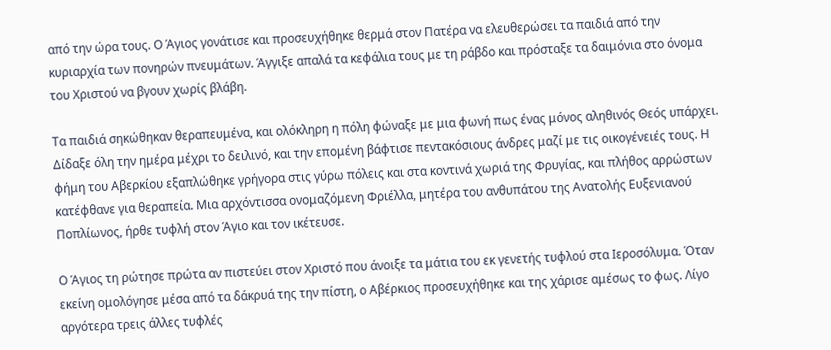από την ώρα τους. Ο Άγιος γονάτισε και προσευχήθηκε θερμά στον Πατέρα να ελευθερώσει τα παιδιά από την κυριαρχία των πονηρών πνευμάτων. Άγγιξε απαλά τα κεφάλια τους με τη ράβδο και πρόσταξε τα δαιμόνια στο όνομα του Χριστού να βγουν χωρίς βλάβη.

Τα παιδιά σηκώθηκαν θεραπευμένα, και ολόκληρη η πόλη φώναξε με μια φωνή πως ένας μόνος αληθινός Θεός υπάρχει. Δίδαξε όλη την ημέρα μέχρι το δειλινό, και την επομένη βάφτισε πεντακόσιους άνδρες μαζί με τις οικογένειές τους. Η φήμη του Αβερκίου εξαπλώθηκε γρήγορα στις γύρω πόλεις και στα κοντινά χωριά της Φρυγίας, και πλήθος αρρώστων κατέφθανε για θεραπεία. Μια αρχόντισσα ονομαζόμενη Φριέλλα, μητέρα του ανθυπάτου της Ανατολής Ευξενιανού Ποπλίωνος, ήρθε τυφλή στον Άγιο και τον ικέτευσε.

Ο Άγιος τη ρώτησε πρώτα αν πιστεύει στον Χριστό που άνοιξε τα μάτια του εκ γενετής τυφλού στα Ιεροσόλυμα. Όταν εκείνη ομολόγησε μέσα από τα δάκρυά της την πίστη, ο Αβέρκιος προσευχήθηκε και της χάρισε αμέσως το φως. Λίγο αργότερα τρεις άλλες τυφλές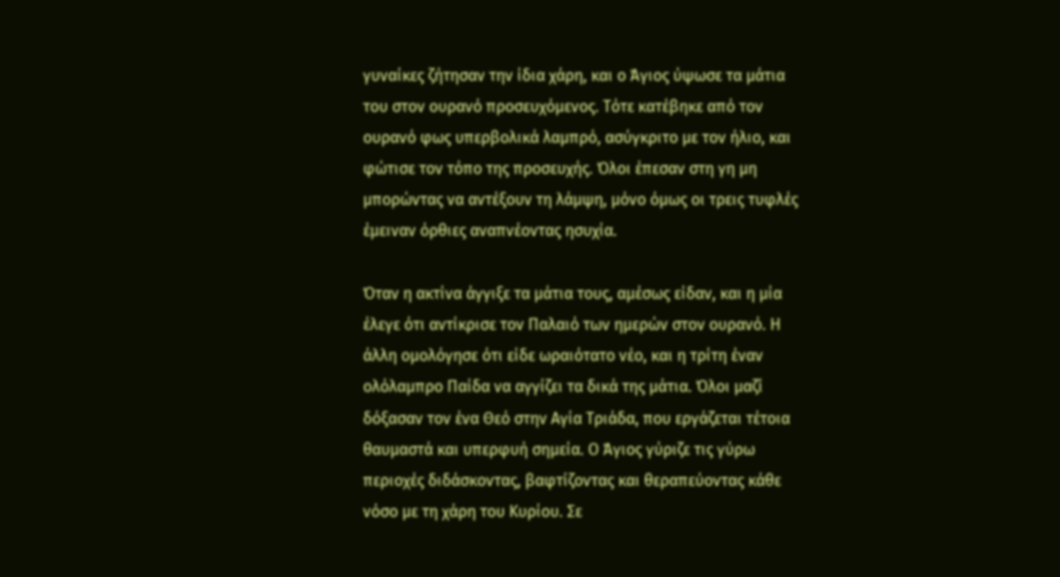γυναίκες ζήτησαν την ίδια χάρη, και ο Άγιος ύψωσε τα μάτια του στον ουρανό προσευχόμενος. Τότε κατέβηκε από τον ουρανό φως υπερβολικά λαμπρό, ασύγκριτο με τον ήλιο, και φώτισε τον τόπο της προσευχής. Όλοι έπεσαν στη γη μη μπορώντας να αντέξουν τη λάμψη, μόνο όμως οι τρεις τυφλές έμειναν όρθιες αναπνέοντας ησυχία.

Όταν η ακτίνα άγγιξε τα μάτια τους, αμέσως είδαν, και η μία έλεγε ότι αντίκρισε τον Παλαιό των ημερών στον ουρανό. Η άλλη ομολόγησε ότι είδε ωραιότατο νέο, και η τρίτη έναν ολόλαμπρο Παίδα να αγγίζει τα δικά της μάτια. Όλοι μαζί δόξασαν τον ένα Θεό στην Αγία Τριάδα, που εργάζεται τέτοια θαυμαστά και υπερφυή σημεία. Ο Άγιος γύριζε τις γύρω περιοχές διδάσκοντας, βαφτίζοντας και θεραπεύοντας κάθε νόσο με τη χάρη του Κυρίου. Σε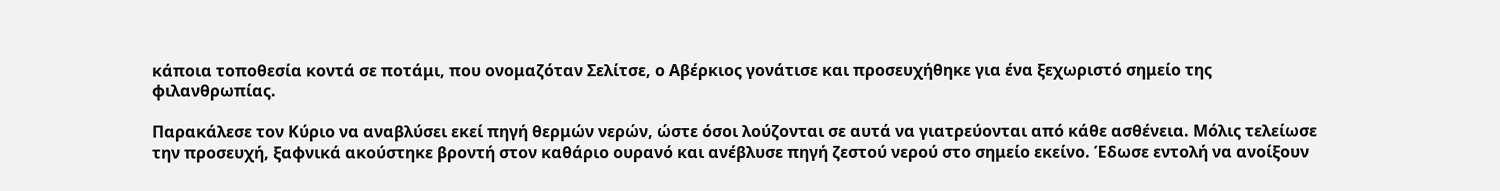κάποια τοποθεσία κοντά σε ποτάμι, που ονομαζόταν Σελίτσε, ο Αβέρκιος γονάτισε και προσευχήθηκε για ένα ξεχωριστό σημείο της φιλανθρωπίας.

Παρακάλεσε τον Κύριο να αναβλύσει εκεί πηγή θερμών νερών, ώστε όσοι λούζονται σε αυτά να γιατρεύονται από κάθε ασθένεια. Μόλις τελείωσε την προσευχή, ξαφνικά ακούστηκε βροντή στον καθάριο ουρανό και ανέβλυσε πηγή ζεστού νερού στο σημείο εκείνο. Έδωσε εντολή να ανοίξουν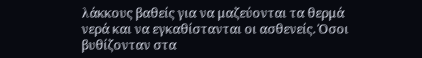λάκκους βαθείς για να μαζεύονται τα θερμά νερά και να εγκαθίστανται οι ασθενείς. Όσοι βυθίζονταν στα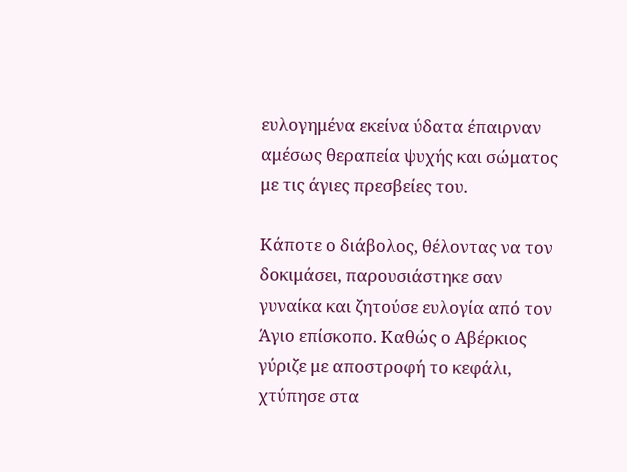ευλογημένα εκείνα ύδατα έπαιρναν αμέσως θεραπεία ψυχής και σώματος με τις άγιες πρεσβείες του.

Κάποτε ο διάβολος, θέλοντας να τον δοκιμάσει, παρουσιάστηκε σαν γυναίκα και ζητούσε ευλογία από τον Άγιο επίσκοπο. Καθώς ο Αβέρκιος γύριζε με αποστροφή το κεφάλι, χτύπησε στα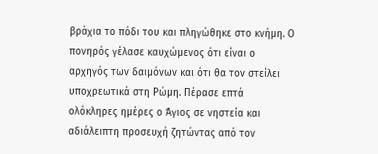βράχια το πόδι του και πληγώθηκε στο κνήμη. Ο πονηρός γέλασε καυχώμενος ότι είναι ο αρχηγός των δαιμόνων και ότι θα τον στείλει υποχρεωτικά στη Ρώμη. Πέρασε επτά ολόκληρες ημέρες ο Άγιος σε νηστεία και αδιάλειπτη προσευχή ζητώντας από τον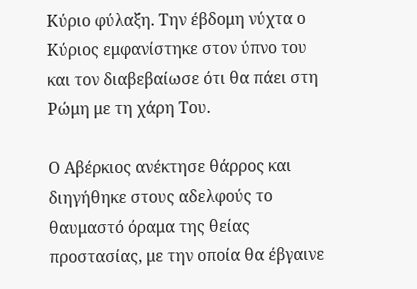Κύριο φύλαξη. Την έβδομη νύχτα ο Κύριος εμφανίστηκε στον ύπνο του και τον διαβεβαίωσε ότι θα πάει στη Ρώμη με τη χάρη Του.

Ο Αβέρκιος ανέκτησε θάρρος και διηγήθηκε στους αδελφούς το θαυμαστό όραμα της θείας προστασίας, με την οποία θα έβγαινε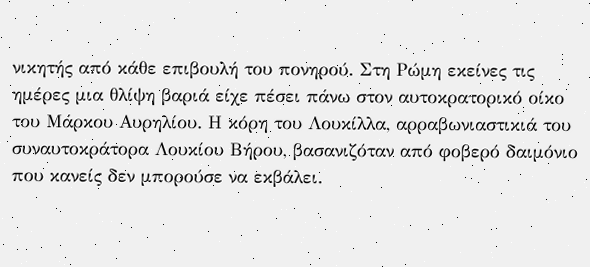νικητής από κάθε επιβουλή του πονηρού. Στη Ρώμη εκείνες τις ημέρες μια θλίψη βαριά είχε πέσει πάνω στον αυτοκρατορικό οίκο του Μάρκου Αυρηλίου. Η κόρη του Λουκίλλα, αρραβωνιαστικιά του συναυτοκράτορα Λουκίου Βήρου, βασανιζόταν από φοβερό δαιμόνιο που κανείς δεν μπορούσε να εκβάλει.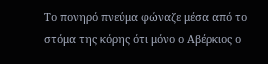Το πονηρό πνεύμα φώναζε μέσα από το στόμα της κόρης ότι μόνο ο Αβέρκιος ο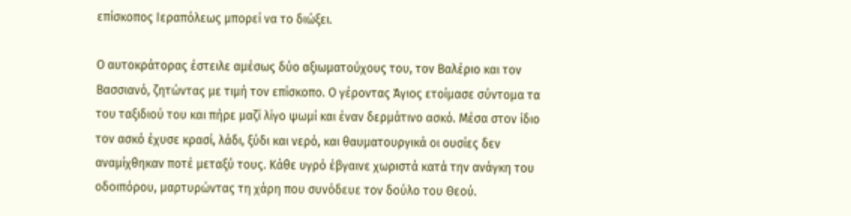επίσκοπος Ιεραπόλεως μπορεί να το διώξει.

Ο αυτοκράτορας έστειλε αμέσως δύο αξιωματούχους του, τον Βαλέριο και τον Βασσιανό, ζητώντας με τιμή τον επίσκοπο. Ο γέροντας Άγιος ετοίμασε σύντομα τα του ταξιδιού του και πήρε μαζί λίγο ψωμί και έναν δερμάτινο ασκό. Μέσα στον ίδιο τον ασκό έχυσε κρασί, λάδι, ξύδι και νερό, και θαυματουργικά οι ουσίες δεν αναμίχθηκαν ποτέ μεταξύ τους. Κάθε υγρό έβγαινε χωριστά κατά την ανάγκη του οδοιπόρου, μαρτυρώντας τη χάρη που συνόδευε τον δούλο του Θεού.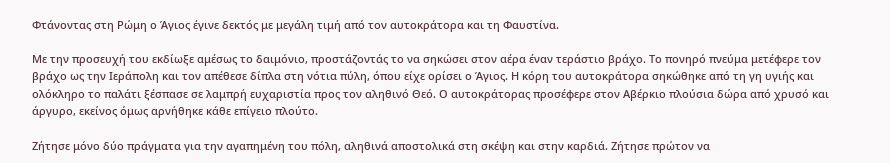Φτάνοντας στη Ρώμη ο Άγιος έγινε δεκτός με μεγάλη τιμή από τον αυτοκράτορα και τη Φαυστίνα.

Με την προσευχή του εκδίωξε αμέσως το δαιμόνιο, προστάζοντάς το να σηκώσει στον αέρα έναν τεράστιο βράχο. Το πονηρό πνεύμα μετέφερε τον βράχο ως την Ιεράπολη και τον απέθεσε δίπλα στη νότια πύλη, όπου είχε ορίσει ο Άγιος. Η κόρη του αυτοκράτορα σηκώθηκε από τη γη υγιής και ολόκληρο το παλάτι ξέσπασε σε λαμπρή ευχαριστία προς τον αληθινό Θεό. Ο αυτοκράτορας προσέφερε στον Αβέρκιο πλούσια δώρα από χρυσό και άργυρο, εκείνος όμως αρνήθηκε κάθε επίγειο πλούτο.

Ζήτησε μόνο δύο πράγματα για την αγαπημένη του πόλη, αληθινά αποστολικά στη σκέψη και στην καρδιά. Ζήτησε πρώτον να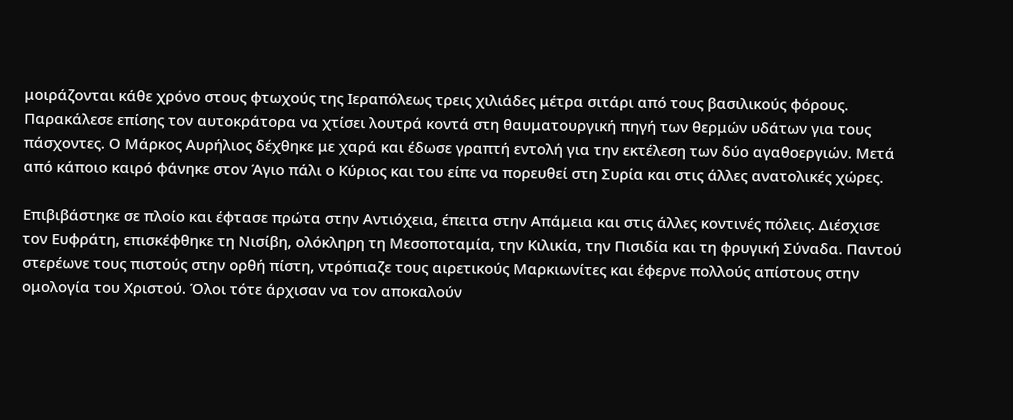μοιράζονται κάθε χρόνο στους φτωχούς της Ιεραπόλεως τρεις χιλιάδες μέτρα σιτάρι από τους βασιλικούς φόρους. Παρακάλεσε επίσης τον αυτοκράτορα να χτίσει λουτρά κοντά στη θαυματουργική πηγή των θερμών υδάτων για τους πάσχοντες. Ο Μάρκος Αυρήλιος δέχθηκε με χαρά και έδωσε γραπτή εντολή για την εκτέλεση των δύο αγαθοεργιών. Μετά από κάποιο καιρό φάνηκε στον Άγιο πάλι ο Κύριος και του είπε να πορευθεί στη Συρία και στις άλλες ανατολικές χώρες.

Επιβιβάστηκε σε πλοίο και έφτασε πρώτα στην Αντιόχεια, έπειτα στην Απάμεια και στις άλλες κοντινές πόλεις. Διέσχισε τον Ευφράτη, επισκέφθηκε τη Νισίβη, ολόκληρη τη Μεσοποταμία, την Κιλικία, την Πισιδία και τη φρυγική Σύναδα. Παντού στερέωνε τους πιστούς στην ορθή πίστη, ντρόπιαζε τους αιρετικούς Μαρκιωνίτες και έφερνε πολλούς απίστους στην ομολογία του Χριστού. Όλοι τότε άρχισαν να τον αποκαλούν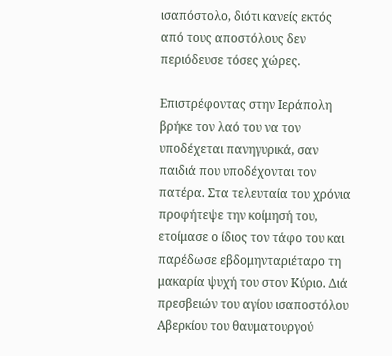ισαπόστολο, διότι κανείς εκτός από τους αποστόλους δεν περιόδευσε τόσες χώρες.

Επιστρέφοντας στην Ιεράπολη βρήκε τον λαό του να τον υποδέχεται πανηγυρικά, σαν παιδιά που υποδέχονται τον πατέρα. Στα τελευταία του χρόνια προφήτεψε την κοίμησή του, ετοίμασε ο ίδιος τον τάφο του και παρέδωσε εβδομηνταριέταρο τη μακαρία ψυχή του στον Κύριο. Διά πρεσβειών του αγίου ισαποστόλου Αβερκίου του θαυματουργού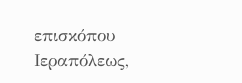επισκόπου Ιεραπόλεως,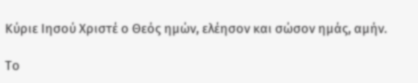Κύριε Ιησού Χριστέ ο Θεός ημών, ελέησον και σώσον ημάς, αμήν.

Το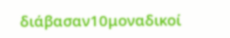διάβασαν10μοναδικοί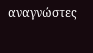αναγνώστες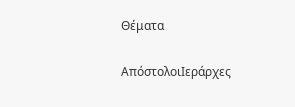Θέματα

ΑπόστολοιΙεράρχες